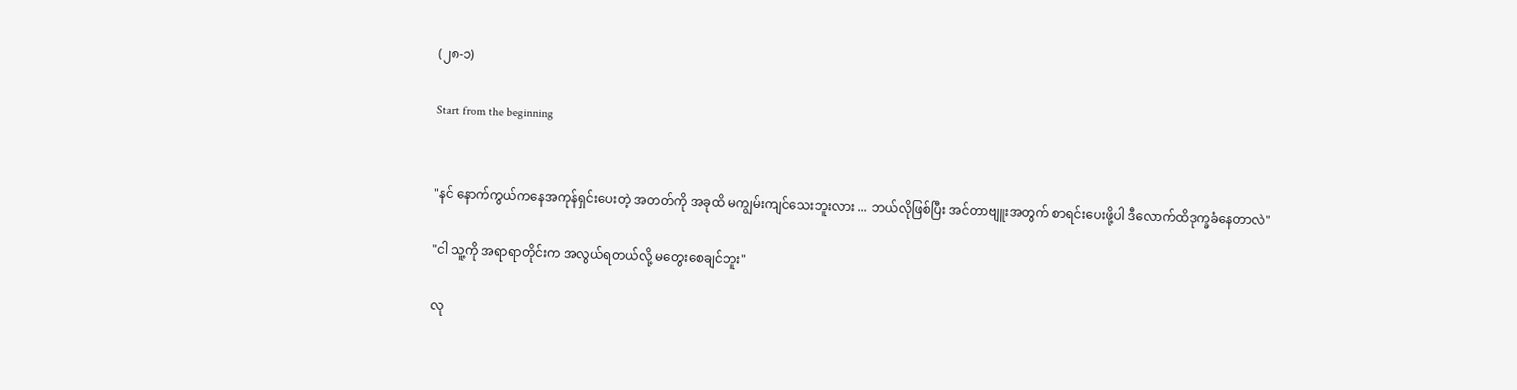(၂၈-၁)

Start from the beginning


"နင် နောက်ကွယ်ကနေအကုန်ရှင်းပေးတဲ့ အတတ်ကို အခုထိ မကျွမ်းကျင်သေးဘူးလား ... ဘယ်လိုဖြစ်ပြီး အင်တာဗျူးအတွက် စာရင်းပေးဖို့ပါ ဒီလောက်ထိဒုက္ခခံနေတာလဲ"

"ငါ သူ့ကို အရာရာတိုင်းက အလွယ်ရတယ်လို့ မတွေးစေချင်ဘူး"

လု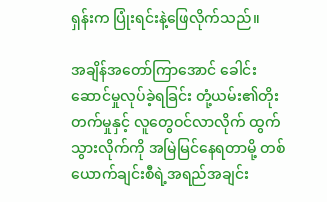ရှန်းက ပြုံးရင်းနဲ့ဖြေလိုက်သည်။

အချိန်အတော်ကြာအောင် ခေါင်းဆောင်မှုလုပ်ခဲ့ရခြင်း တုံ့ယမ်း၏တိုးတက်မှုနှင့် လူတွေဝင်လာလိုက် ထွက်သွားလိုက်ကို အမြဲမြင်နေရတာမို့ တစ်ယောက်ချင်းစီရဲ့အရည်အချင်း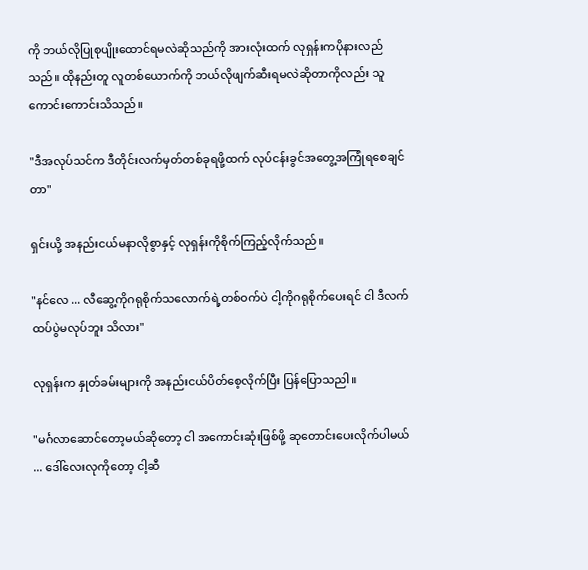ကို ဘယ်လိုပြုစုပျိုးထောင်ရမလဲဆိုသည်ကို အားလုံးထက် လုရှန်းကပိုနားလည်သည်။ ထိုနည်းတူ လူတစ်ယောက်ကို ဘယ်လိုဖျက်ဆီးရမလဲဆိုတာကိုလည်း သူကောင်းကောင်းသိသည်။

"ဒီအလုပ်သင်က ဒီတိုင်းလက်မှတ်တစ်ခုရဖို့ထက် လုပ်ငန်းခွင်အတွေ့အကြုံရစေချင်တာ"

ရှင်းယို့ အနည်းငယ်မနာလိုစွာနှင့် လုရှန်းကိုစိုက်ကြည့်လိုက်သည်။

"နင်လေ ... လီဆွေ့ကိုဂရုစိုက်သလောက်ရဲ့တစ်ဝက်ပဲ ငါ့ကိုဂရုစိုက်ပေးရင် ငါ ဒီလက်ထပ်ပွဲမလုပ်ဘူး သိလား"

လုရှန်းက နှုတ်ခမ်းများကို အနည်းငယ်ပိတ်စေ့လိုက်ပြီး ပြန်ပြောသညါ။

"မင်္ဂလာဆောင်တော့မယ်ဆိုတော့ ငါ အကောင်းဆုံးဖြစ်ဖို့ ဆုတောင်းပေးလိုက်ပါမယ် ... ဒေါ်လေးလုကိုတော့ ငါ့ဆီ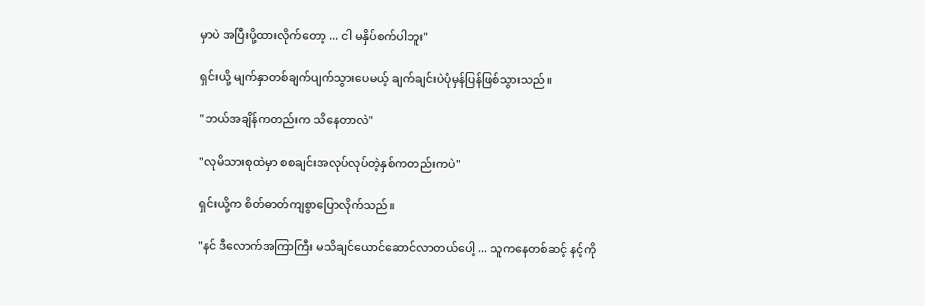မှာပဲ အပြီးပို့ထားလိုက်တော့ ... ငါ မနှိပ်စက်ပါဘူး"

ရှင်းယို့ မျက်နှာတစ်ချက်ပျက်သွားပေမယ့် ချက်ချင်းပဲပုံမှန်ပြန်ဖြစ်သွားသည်။

"ဘယ်အချိန်ကတည်းက သိနေတာလဲ"

"လုမိသားစုထဲမှာ စစချင်းအလုပ်လုပ်တဲ့နှစ်ကတည်းကပဲ"

ရှင်းယို့က စိတ်ဓာတ်ကျစွာပြောလိုက်သည်။

"နင် ဒီလောက်အကြာကြီး မသိချင်ယောင်ဆောင်လာတယ်ပေါ့ ... သူကနေတစ်ဆင့် နင့်ကို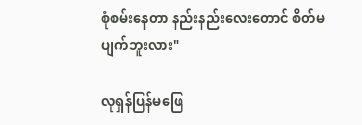စုံစမ်းနေတာ နည်းနည်းလေးတောင် စိတ်မပျက်ဘူးလား"

လုရှန်ပြန်မဖြေ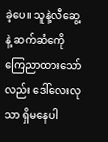ခဲ့ပေ။ သူနဲ့လီဆွေ့နဲ့ ဆက်ဆံကေို ကြေညာထားသော်လည်း ဒေါ်လေးလုသာ ရှိမနေပါ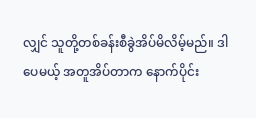လျှင် သူတို့တစ်ခန်းစီခွဲအိပ်မိလိမ့်မည်။ ဒါပေမယ့် အတူအိပ်တာက နောက်ပိုင်း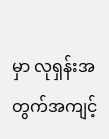မှာ လုရှန်းအတွက်အကျင့်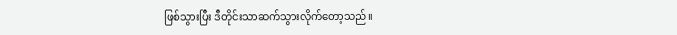ဖြစ်သွားပြီး ဒီတိုင်းသာဆက်သွားလိုက်တော့သည်။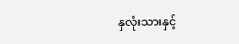နှလုံးသားနှင့်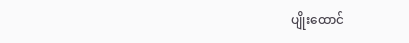ပျိုးထောင်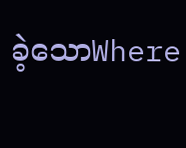ခဲ့သောWhere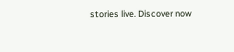stories live. Discover now